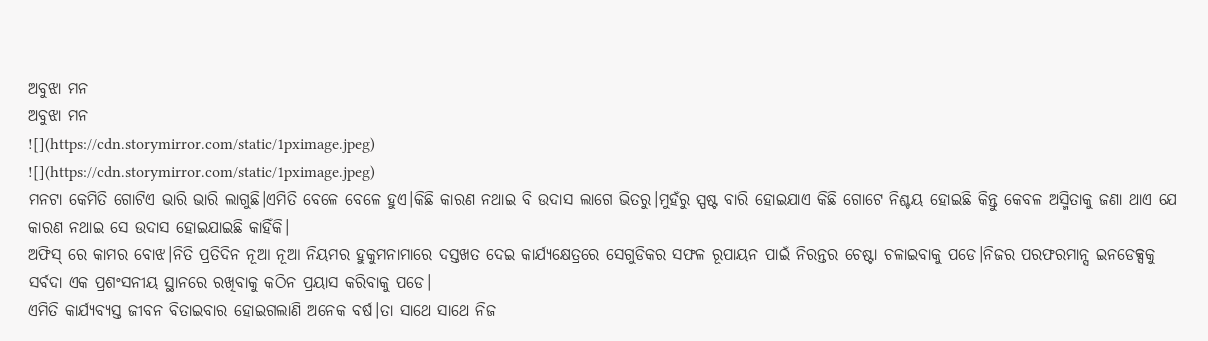ଅବୁଝା ମନ
ଅବୁଝା ମନ
![](https://cdn.storymirror.com/static/1pximage.jpeg)
![](https://cdn.storymirror.com/static/1pximage.jpeg)
ମନଟା କେମିତି ଗୋଟିଏ ଭାରି ଭାରି ଲାଗୁଛି।ଏମିତି ବେଳେ ବେଳେ ହୁଏ।କିଛି କାରଣ ନଥାଇ ବି ଉଦାସ ଲାଗେ ଭିତରୁ।ମୁହଁରୁ ସ୍ପଷ୍ଟ ବାରି ହୋଇଯାଏ କିଛି ଗୋଟେ ନିଶ୍ଚୟ ହୋଇଛି କିନ୍ତୁ କେବଳ ଅସ୍ମିତାକୁ ଜଣା ଥାଏ ଯେ କାରଣ ନଥାଇ ସେ ଉଦାସ ହୋଇଯାଇଛି କାହିଁକି।
ଅଫିସ୍ ରେ କାମର ବୋଝ।ନିତି ପ୍ରତିଦିନ ନୂଆ ନୂଆ ନିୟମର ହୁକୁମନାମାରେ ଦସ୍ତଖତ ଦେଇ କାର୍ଯ୍ୟକ୍ଷେତ୍ରରେ ସେଗୁଡିକର ସଫଳ ରୂପାୟନ ପାଇଁ ନିରନ୍ତର ଚେଷ୍ଟା ଚଳାଇବାକୁ ପଡେ।ନିଜର ପରଫରମାନ୍ସ ଇନଡେକ୍ସକୁ ସର୍ବଦା ଏକ ପ୍ରଶଂସନୀୟ ସ୍ଥାନରେ ରଖିବାକୁ କଠିନ ପ୍ରୟାସ କରିବାକୁ ପଡେ।
ଏମିତି କାର୍ଯ୍ୟବ୍ୟସ୍ତ ଜୀବନ ବିତାଇବାର ହୋଇଗଲାଣି ଅନେକ ବର୍ଷ।ତା ସାଥେ ସାଥେ ନିଜ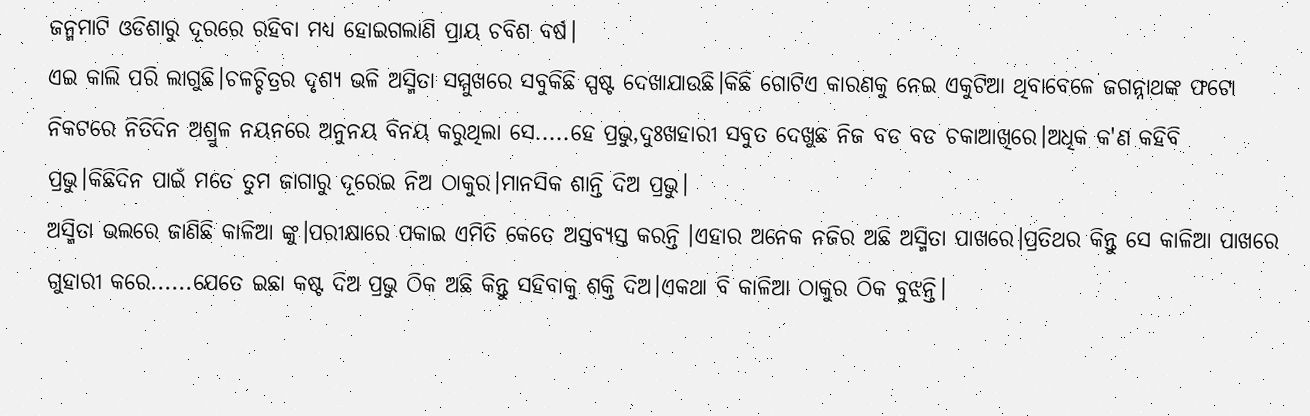ଜନ୍ମମାଟି ଓଡିଶାରୁ ଦୂରରେ ରହିବା ମଧ୍ୟ ହୋଇଗଲାଣି ପ୍ରାୟ ଚବିଶ ବର୍ଷ।
ଏଇ କାଲି ପରି ଲାଗୁଛି।ଚଳଚ୍ଚିତ୍ରର ଦୃଶ୍ୟ ଭଳି ଅସ୍ମିତା ସମ୍ମୁଖରେ ସବୁକିଛି ସ୍ପଷ୍ଟ ଦେଖାଯାଉଛି।କିଛି ଗୋଟିଏ କାରଣକୁ ନେଇ ଏକୁଟିଆ ଥିବାବେଳେ ଜଗନ୍ନାଥଙ୍କ ଫଟୋ ନିକଟରେ ନିତିଦିନ ଅଶ୍ରୁଳ ନୟନରେ ଅନୁନୟ ବିନୟ କରୁଥିଲା ସେ.....ହେ ପ୍ରଭୁ,ଦୁଃଖହାରୀ ସବୁତ ଦେଖୁଛ ନିଜ ବଡ ବଡ ଚକାଆଖିରେ।ଅଧିକ କ'ଣ କହିବି ପ୍ରଭୁ।କିଛିଦିନ ପାଇଁ ମତେ ତୁମ ଜାଗାରୁ ଦୂରେଇ ନିଅ ଠାକୁର।ମାନସିକ ଶାନ୍ତି ଦିଅ ପ୍ରଭୁ।
ଅସ୍ମିତା ଭଲରେ ଜାଣିଛି କାଳିଆ ଙ୍କୁ।ପରୀକ୍ଷାରେ ପକାଇ ଏମିତି କେତେ ଅସ୍ତବ୍ୟସ୍ତ କରନ୍ତି ।ଏହାର ଅନେକ ନଜିର ଅଛି ଅସ୍ମିତା ପାଖରେ।ପ୍ରତିଥର କିନ୍ତୁ ସେ କାଳିଆ ପାଖରେ ଗୁହାରୀ କରେ......ଯେତେ ଇଛା କଷ୍ଟ ଦିଅ ପ୍ରଭୁ ଠିକ ଅଛି କିନ୍ତୁ ସହିବାକୁ ଶକ୍ତି ଦିଅ।ଏକଥା ବି କାଳିଆ ଠାକୁର ଠିକ ବୁଝନ୍ତି।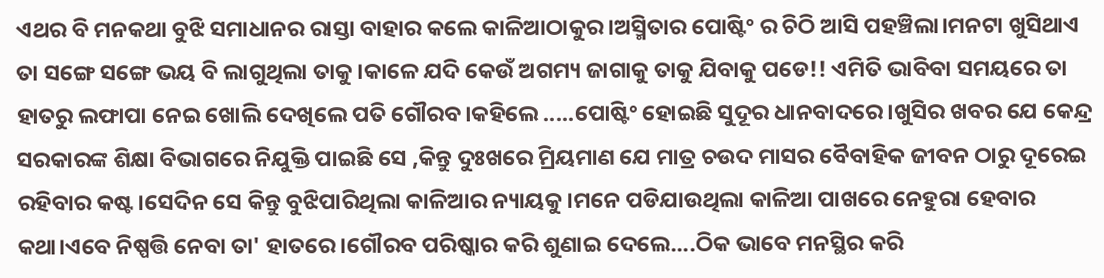ଏଥର ବି ମନକଥା ବୁଝି ସମାଧାନର ରାସ୍ତା ବାହାର କଲେ କାଳିଆଠାକୁର।ଅସ୍ମିତାର ପୋଷ୍ଟିଂ ର ଚିଠି ଆସି ପହଞ୍ଚିଲା।ମନଟା ଖୁସିଥାଏ ତା ସଙ୍ଗେ ସଙ୍ଗେ ଭୟ ବି ଲାଗୁଥିଲା ତାକୁ।କାଳେ ଯଦି କେଉଁ ଅଗମ୍ୟ ଜାଗାକୁ ତାକୁ ଯିବାକୁ ପଡେ!! ଏମିତି ଭାବିବା ସମୟରେ ତା ହାତରୁ ଲଫାପା ନେଇ ଖୋଲି ଦେଖିଲେ ପତି ଗୌରବ।କହିଲେ .....ପୋଷ୍ଟିଂ ହୋଇଛି ସୁଦୂର ଧାନବାଦରେ।ଖୁସିର ଖବର ଯେ କେନ୍ଦ୍ର ସରକାରଙ୍କ ଶିକ୍ଷା ବିଭାଗରେ ନିଯୁକ୍ତି ପାଇଛି ସେ ,କିନ୍ତୁ ଦୁଃଖରେ ମ୍ରିୟମାଣ ଯେ ମାତ୍ର ଚଉଦ ମାସର ବୈବାହିକ ଜୀବନ ଠାରୁ ଦୂରେଇ ରହିବାର କଷ୍ଟ।ସେଦିନ ସେ କିନ୍ତୁ ବୁଝିପାରିଥିଲା କାଳିଆର ନ୍ୟାୟକୁ।ମନେ ପଡିଯାଉଥିଲା କାଳିଆ ପାଖରେ ନେହୁରା ହେବାର କଥା।ଏବେ ନିଷ୍ପତ୍ତି ନେବା ତା' ହାତରେ।ଗୌରବ ପରିଷ୍କାର କରି ଶୁଣାଇ ଦେଲେ....ଠିକ ଭାବେ ମନସ୍ଥିର କରି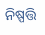ନିଷ୍ପତ୍ତି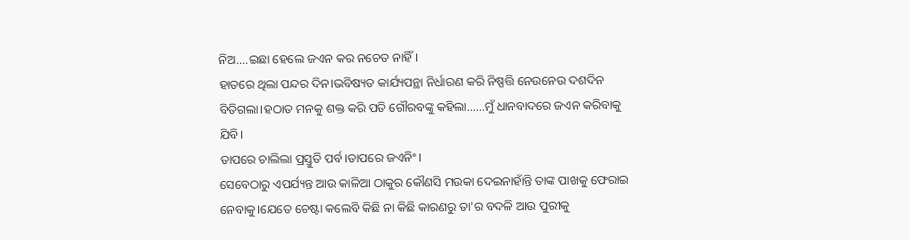ନିଅ....ଇଛା ହେଲେ ଜଏନ କର ନଚେତ ନାହିଁ।
ହାତରେ ଥିଲା ପନ୍ଦର ଦିନ।ଭବିଷ୍ୟତ କାର୍ଯ୍ୟପନ୍ଥା ନିର୍ଧାରଣ କରି ନିଷ୍ପତ୍ତି ନେଉନେଉ ଦଶଦିନ ବିତିଗଲା।ହଠାତ ମନକୁ ଶକ୍ତ କରି ପତି ଗୌରବଙ୍କୁ କହିଲା......ମୁଁ ଧାନବାଦରେ ଜଏନ କରିବାକୁ ଯିବି।
ତାପରେ ଚାଲିଲା ପ୍ରସ୍ତୁତି ପର୍ବ।ତାପରେ ଜଏନିଂ।
ସେବେଠାରୁ ଏପର୍ଯ୍ୟନ୍ତ ଆଉ କାଳିଆ ଠାକୁର କୌଣସି ମଉକା ଦେଇନାହାଁନ୍ତି ତାଙ୍କ ପାଖକୁ ଫେରାଇ ନେବାକୁ।ଯେତେ ଚେଷ୍ଟା କଲେବି କିଛି ନା କିଛି କାରଣରୁ ତା'ର ବଦଳି ଆଉ ପୁରୀକୁ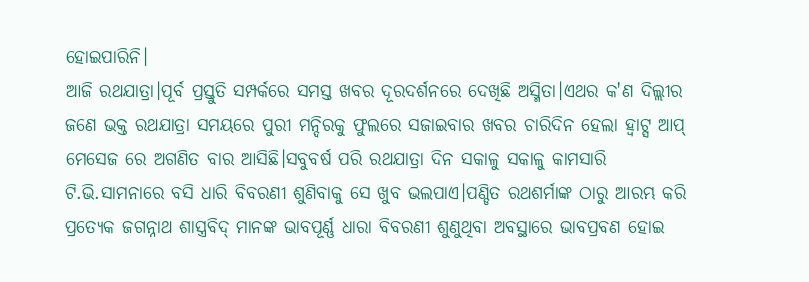ହୋଇପାରିନି।
ଆଜି ରଥଯାତ୍ରା।ପୂର୍ବ ପ୍ରସ୍ତୁତି ସମ୍ପର୍କରେ ସମସ୍ତ ଖବର ଦୂରଦର୍ଶନରେ ଦେଖିଛି ଅସ୍ମିତା।ଏଥର କ'ଣ ଦିଲ୍ଲୀର ଜଣେ ଭକ୍ତ ରଥଯାତ୍ରା ସମୟରେ ପୁରୀ ମନ୍ଦିରକୁ ଫୁଲରେ ସଜାଇବାର ଖବର ଚାରିଦିନ ହେଲା ହ୍ବାଟ୍ସ ଆପ୍ ମେସେଜ ରେ ଅଗଣିତ ବାର ଆସିଛି।ସବୁବର୍ଷ ପରି ରଥଯାତ୍ରା ଦିନ ସକାଳୁ ସକାଳୁ କାମସାରି ଟି.ଭି.ସାମନାରେ ବସି ଧାରି ବିବରଣୀ ଶୁଣିବାକୁ ସେ ଖୁବ ଭଲପାଏ।ପଣ୍ଡିତ ରଥଶର୍ମାଙ୍କ ଠାରୁ ଆରମ୍ଭ କରି ପ୍ରତ୍ୟେକ ଜଗନ୍ନାଥ ଶାସ୍ତ୍ରବିଦ୍ ମାନଙ୍କ ଭାବପୂର୍ଣ୍ଣ ଧାରା ବିବରଣୀ ଶୁଣୁଥିବା ଅବସ୍ଥାରେ ଭାବପ୍ରବଣ ହୋଇ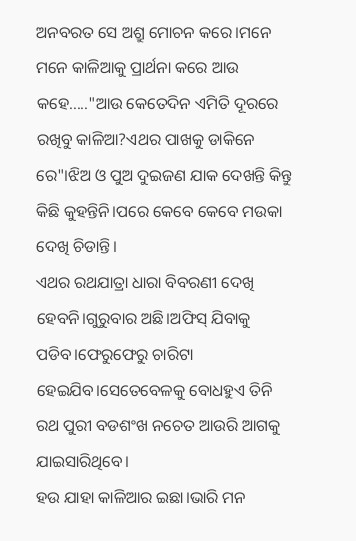ଅନବରତ ସେ ଅଶ୍ରୁ ମୋଚନ କରେ।ମନେ ମନେ କାଳିଆକୁ ପ୍ରାର୍ଥନା କରେ ଆଉ କହେ....."ଆଉ କେତେଦିନ ଏମିତି ଦୂରରେ ରଖିବୁ କାଳିଆ?ଏଥର ପାଖକୁ ଡାକିନେ ରେ"।ଝିଅ ଓ ପୁଅ ଦୁଇଜଣ ଯାକ ଦେଖନ୍ତି କିନ୍ତୁ କିଛି କୁହନ୍ତିନି।ପରେ କେବେ କେବେ ମଉକା ଦେଖି ଚିଡାନ୍ତି।
ଏଥର ରଥଯାତ୍ରା ଧାରା ବିବରଣୀ ଦେଖି ହେବନି।ଗୁରୁବାର ଅଛି।ଅଫିସ୍ ଯିବାକୁ ପଡିବ।ଫେରୁଫେରୁ ଚାରିଟା ହେଇଯିବ।ସେତେବେଳକୁ ବୋଧହୁଏ ତିନି ରଥ ପୁରୀ ବଡଶଂଖ ନଚେତ ଆଉରି ଆଗକୁ ଯାଇସାରିଥିବେ।
ହଉ ଯାହା କାଳିଆର ଇଛା।ଭାରି ମନ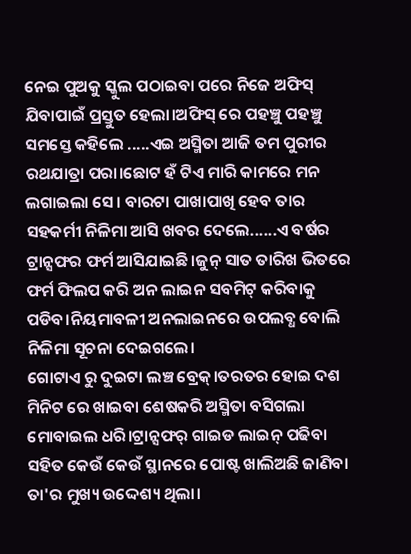ନେଇ ପୁଅକୁ ସ୍କୁଲ ପଠାଇବା ପରେ ନିଜେ ଅଫିସ୍ ଯିବାପାଇଁ ପ୍ରସ୍ତୁତ ହେଲା।ଅଫିସ୍ ରେ ପହଞ୍ଚୁ ପହଞ୍ଚୁ ସମସ୍ତେ କହିଲେ .....ଏଇ ଅସ୍ମିତା ଆଜି ତମ ପୁରୀର ରଥଯାତ୍ରା ପରା।ଛୋଟ ହଁ ଟିଏ ମାରି କାମରେ ମନ ଲଗାଇଲା ସେ। ବାରଟା ପାଖାପାଖି ହେବ ତାର ସହକର୍ମୀ ନିଳିମା ଆସି ଖବର ଦେଲେ......ଏ ବର୍ଷର ଟ୍ରାନ୍ସଫର ଫର୍ମ ଆସିଯାଇଛି।ଜୁନ୍ ସାତ ତାରିଖ ଭିତରେ ଫର୍ମ ଫିଲପ କରି ଅନ ଲାଇନ ସବମିଟ୍ କରିବାକୁ ପଡିବ।ନିୟମାବଳୀ ଅନଲାଇନରେ ଉପଲବ୍ଧ ବୋଲି ନିଳିମା ସୂଚନା ଦେଇଗଲେ।
ଗୋଟାଏ ରୁ ଦୁଇଟା ଲଞ୍ଚ ବ୍ରେକ୍।ତରତର ହୋଇ ଦଶ ମିନିଟ ରେ ଖାଇବା ଶେଷକରି ଅସ୍ମିତା ବସିଗଲା ମୋବାଇଲ ଧରି।ଟ୍ରାନ୍ସଫର୍ ଗାଇଡ ଲାଇନ୍ ପଢିବା ସହିତ କେଉଁ କେଉଁ ସ୍ଥାନରେ ପୋଷ୍ଟ ଖାଲିଅଛି ଜାଣିବା ତା'ର ମୁଖ୍ୟ ଉଦ୍ଦେଶ୍ୟ ଥିଲା।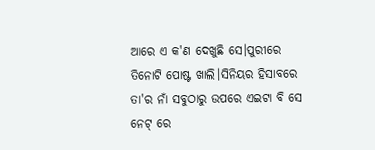ଆରେ ଏ କ'ଣ ଦେଖୁଛି ସେ।ପୁରୀରେ ତିନୋଟି ପୋଷ୍ଟ ଖାଲି।ସିନିୟର ହିସାବରେ ତା'ର ନାଁ ସବୁଠାରୁ ଉପରେ ଏଇଟା ବି ସେ ନେଟ୍ ରେ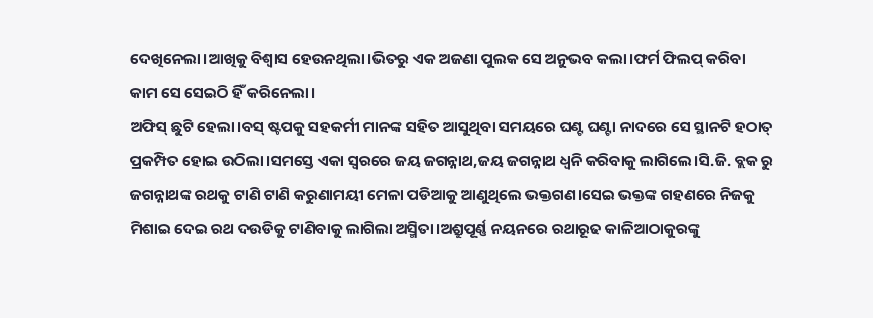ଦେଖିନେଲା।ଆଖିକୁ ବିଶ୍ବାସ ହେଉନଥିଲା।ଭିତରୁ ଏକ ଅଜଣା ପୁଲକ ସେ ଅନୁଭବ କଲା।ଫର୍ମ ଫିଲପ୍ କରିବା କାମ ସେ ସେଇଠି ହିଁ କରିନେଲା।
ଅଫିସ୍ ଛୁଟି ହେଲା।ବସ୍ ଷ୍ଟପକୁ ସହକର୍ମୀ ମାନଙ୍କ ସହିତ ଆସୁଥିବା ସମୟରେ ଘଣ୍ଟ ଘଣ୍ଟା ନାଦରେ ସେ ସ୍ଥାନଟି ହଠାତ୍ ପ୍ରକମ୍ପିତ ହୋଇ ଉଠିଲା।ସମସ୍ତେ ଏକା ସ୍ବରରେ ଜୟ ଜଗନ୍ନାଥ,ଜୟ ଜଗନ୍ନାଥ ଧ୍ବନି କରିବାକୁ ଲାଗିଲେ।ସି.ଜି. ବ୍ଲକ ରୁ ଜଗନ୍ନାଥଙ୍କ ରଥକୁ ଟାଣି ଟାଣି କରୁଣାମୟୀ ମେଳା ପଡିଆକୁ ଆଣୁଥିଲେ ଭକ୍ତଗଣ।ସେଇ ଭକ୍ତଙ୍କ ଗହଣରେ ନିଜକୁ ମିଶାଇ ଦେଇ ରଥ ଦଉଡିକୁ ଟାଣିବାକୁ ଲାଗିଲା ଅସ୍ମିତା।ଅଶ୍ରୁପୂର୍ଣ୍ଣ ନୟନରେ ରଥାରୂଢ କାଳିଆଠାକୁରଙ୍କୁ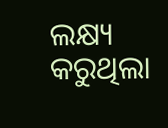ଲକ୍ଷ୍ୟ କରୁଥିଲା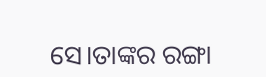ସେ।ତାଙ୍କର ରଙ୍ଗା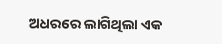ଅଧରରେ ଲାଗିଥିଲା ଏକ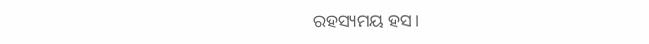ରହସ୍ୟମୟ ହସ।